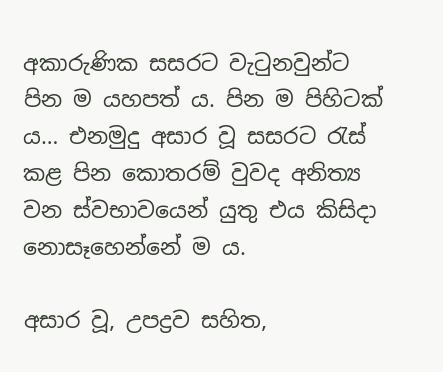අකාරුණික සසරට වැටුනවුන්ට පින ම යහපත් ය. පින ම පිහිටක් ය… එනමුදු අසාර වූ සසරට රැස් කළ පින කොතරම් වුවද අනිත්‍ය වන ස්වභාවයෙන් යුතු එය කිසිදා නොසෑහෙන්නේ ම ය.

අසාර වූ, උපද්‍රව සහිත,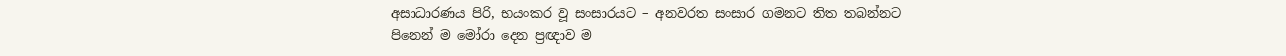අසාධාරණය පිරි, භයංකර වූ සංසාරයට – අනවරත සංසාර ගමනට තිත තබන්නට පිනෙන් ම මෝරා දෙන ප්‍රඥාව ම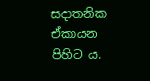සදාතනික ඒකායන පිහිට ය.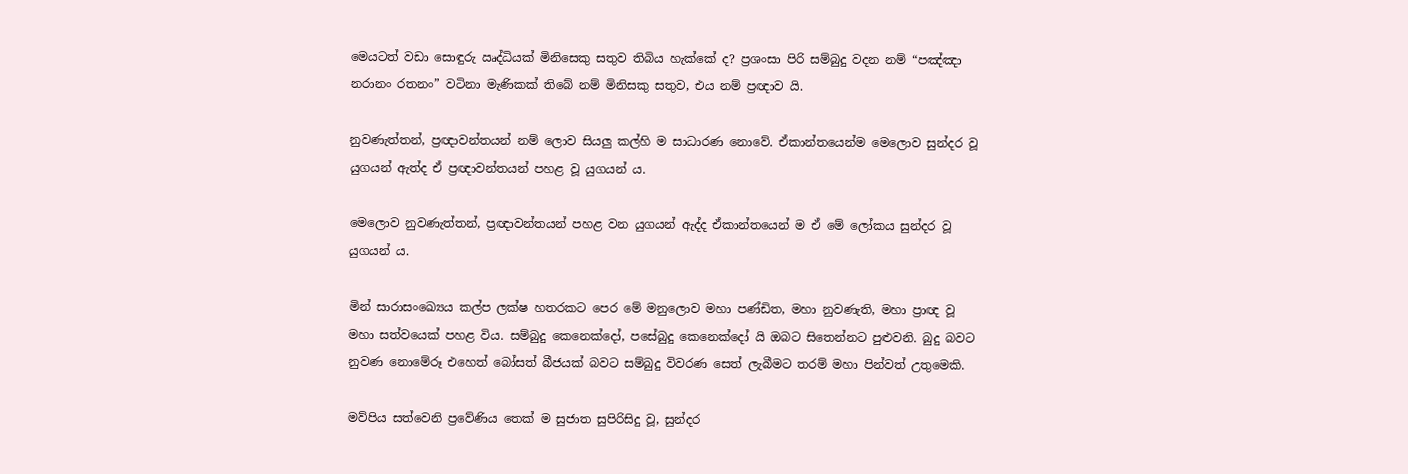මෙයටත් වඩා සොඳුරු ඍද්ධියක් මිනිසෙකු සතුව තිබිය හැක්කේ ද? ප්‍රශංසා පිරි සම්බුදු වදන නම් “පඤ්ඤා නරානං රතනං” වටිනා මැණිකක් තිබේ නම් මිනිසකු සතුව, එය නම් ප්‍රඥාව යි.

නුවණැත්තන්, ප්‍රඥාවන්තයන් නම් ලොව සියලු‍ කල්හි ම සාධාරණ නොවේ. ඒකාන්තයෙන්ම මෙලොව සුන්දර වූ යුගයන් ඇත්ද ඒ ප්‍රඥාවන්තයන් පහළ වූ යුගයන් ය.

මෙලොව නුවණැත්තන්, ප්‍රඥාවන්තයන් පහළ වන යුගයන් ඇද්ද ඒකාන්තයෙන් ම ඒ මේ ලෝකය සුන්දර වූ යුගයන් ය.

මින් සාරාසංඛ්‍යෙය කල්ප ලක්ෂ හතරකට පෙර මේ මනුලොව මහා පණ්ඩිත, මහා නුවණැති, මහා ප්‍රාඥ වූ මහා සත්වයෙක් පහළ විය. සම්බුදු කෙනෙක්දෝ, පසේබුදු කෙනෙක්දෝ යි ඔබට සිතෙන්නට පුළුවනි. බුදු බවට නුවණ නොමේරූ එහෙත් බෝසත් බීජයක් බවට සම්බුදු විවරණ සෙත් ලැබීමට තරම් මහා පින්වත් උතුමෙකි.

මව්පිය සත්වෙනි ප්‍රවේණිය තෙක් ම සුජාත සුපිරිසිදු වූ, සුන්දර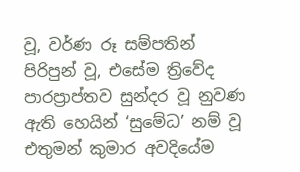වූ, වර්ණ රූ සම්පතින් පිරිපුන් වූ, එසේම ත්‍රිවේද පාරප්‍රාප්තව සුන්දර වූ නුවණ ඇති හෙයින් ‘සුමේධ’ නම් වූ එතුමන් කුමාර අවදියේම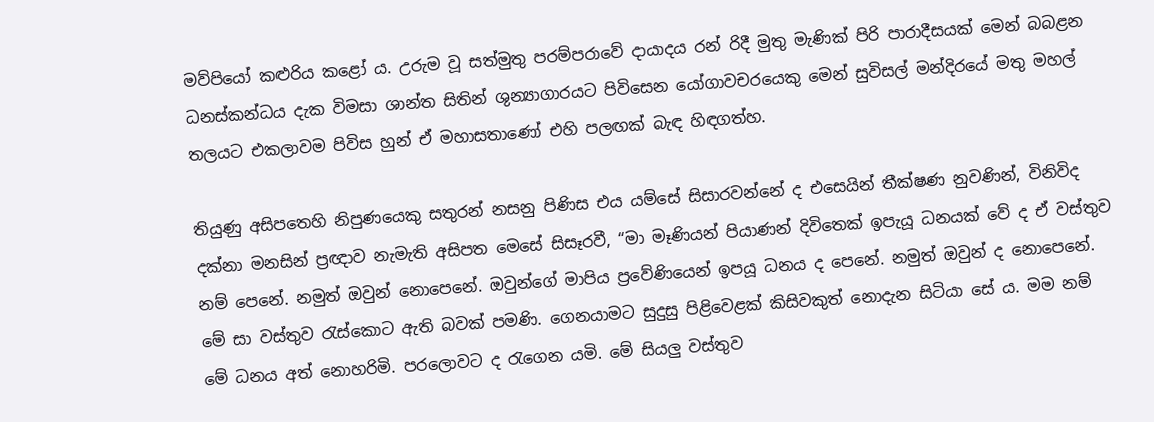මව්පියෝ කළුරිය කළෝ ය. උරුම වූ සත්මුතු පරම්පරාවේ දායාදය රන් රිදී මුතු මැණික් පිරි පාරාදීසයක් මෙන් බබළන ධනස්කන්ධය දැක විමසා ශාන්ත සිතින් ශුන්‍යාගාරයට පිවිසෙන යෝගාවචරයෙකු මෙන් සුවිසල් මන්දිරයේ මතු මහල් තලයට එකලාවම පිවිස හුන් ඒ මහාසතාණෝ එහි පලඟක් බැඳ හිඳගත්හ.

තියුණු අසිපතෙහි නිපුණයෙකු සතුරන් නසනු පිණිස එය යම්සේ සිසාරවන්නේ ද එසෙයින් තීක්ෂණ නුවණින්, විනිවිද දක්නා මනසින් ප්‍රඥාව නැමැති අසිපත මෙසේ සිසෑරවී, “මා මෑණියන් පියාණන් දිවිතෙක් ඉපැයූ ධනයක් වේ ද ඒ වස්තුව නම් පෙනේ. නමුත් ඔවුන් නොපෙනේ. ඔවුන්ගේ මාපිය ප්‍රවේණියෙන් ඉපයූ ධනය ද පෙනේ. නමුත් ඔවුන් ද නොපෙනේ. මේ සා වස්තුව රැස්කොට ඇති බවක් පමණි. ගෙනයාමට සුදුසු පිළිවෙළක් කිසිවකුත් නොදැන සිටියා සේ ය. මම නම් මේ ධනය අත් නොහරිමි. පරලොවට ද රැගෙන යමි. මේ සියලු‍ වස්තුව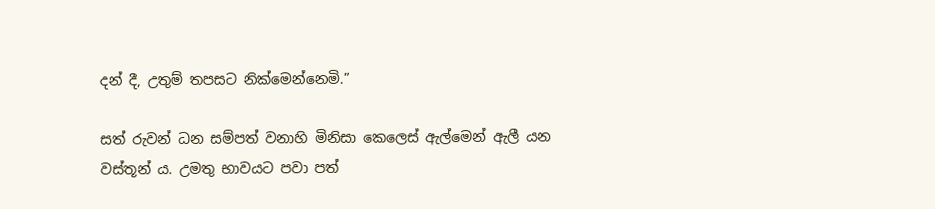දන් දී, උතුම් තපසට නික්මෙන්නෙමි.”

සත් රුවන් ධන සම්පත් වනාහි මිනිසා කෙලෙස් ඇල්මෙන් ඇලී යන වස්තූන් ය. උමතු භාවයට පවා පත්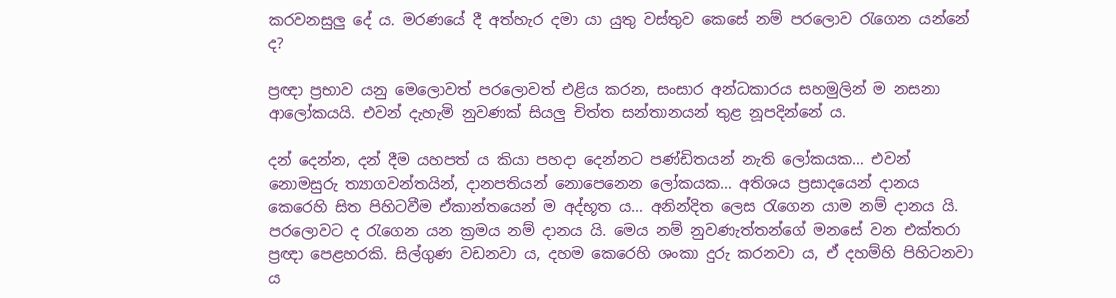කරවනසුලු දේ ය. මරණයේ දී අත්හැර දමා යා යුතු වස්තුව කෙසේ නම් පරලොව රැගෙන යන්නේ ද?

ප්‍රඥා ප්‍රභාව යනු මෙලොවත් පරලොවත් එළිය කරන, සංසාර අන්ධකාරය සහමුලින් ම නසනා ආලෝකයයි. එවන් දැහැමි නුවණක් සියලු‍ චිත්ත සන්තානයන් තුළ නූපදින්නේ ය.

දන් දෙන්න, දන් දීම යහපත් ය කියා පහදා දෙන්නට පණ්ඩිතයන් නැති ලෝකයක… එවන් නොමසුරු ත්‍යාගවන්තයින්, දානපතියන් නොපෙනෙන ලෝකයක… අතිශය ප්‍රසාදයෙන් දානය කෙරෙහි සිත පිහිටවීම ඒකාන්තයෙන් ම අද්භූත ය… අනින්දිත ලෙස රැගෙන යාම නම් දානය යි. පරලොවට ද රැගෙන යන ක්‍රමය නම් දානය යි. මෙය නම් නුවණැත්තන්ගේ මනසේ වන එක්තරා ප්‍රඥා පෙළහරකි. සිල්ගුණ වඩනවා ය, දහම කෙරෙහි ශංකා දුරු කරනවා ය, ඒ දහම්හි පිහිටනවා ය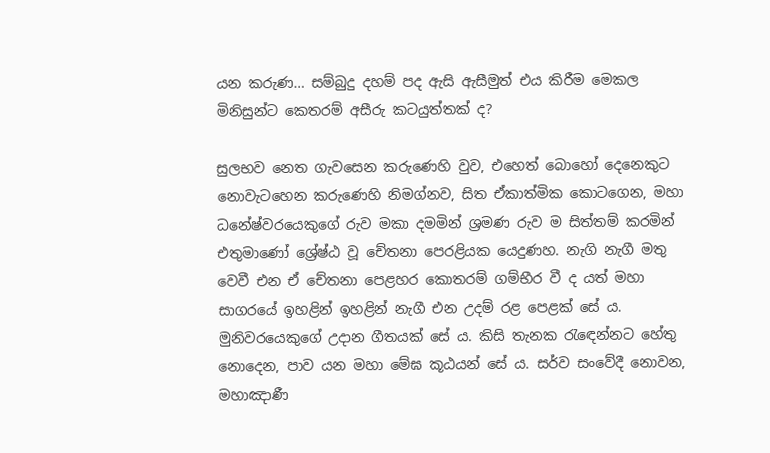යන කරුණ… සම්බුදු දහම් පද ඇසි ඇසීමුත් එය කිරීම මෙකල මිනිසුන්ට කෙතරම් අසීරු කටයුත්තක් ද?

සුලභව නෙත ගැවසෙන කරුණෙහි වුව, එහෙත් බොහෝ දෙනෙකුට නොවැටහෙන කරුණෙහි නිමග්නව, සිත ඒකාත්මික කොටගෙන, මහා ධනේෂ්වරයෙකුගේ රුව මකා දමමින් ශ්‍රමණ රුව ම සිත්තම් කරමින් එතුමාණෝ ශ්‍රේෂ්ඨ වූ චේතනා පෙරළියක යෙදුණහ. නැගි නැගී මතු වෙවී එන ඒ චේතනා පෙළහර කොතරම් ගම්භීර වී ද යත් මහා සාගරයේ ඉහළින් ඉහළින් නැගී එන උදම් රළ පෙළක් සේ ය. මුනිවරයෙකුගේ උදාන ගීතයක් සේ ය. කිසි තැනක රැඳෙන්නට හේතු නොදෙන, පාව යන මහා මේඝ කූඨයන් සේ ය. සර්ව සංවේදී නොවන, මහාඤාණී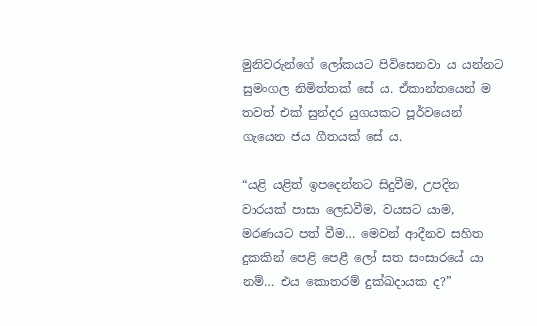මුනිවරුන්ගේ ලෝකයට පිවිසෙනවා ය යන්නට සුමංගල නිමිත්තක් සේ ය. ඒකාන්තයෙන් ම තවත් එක් සුන්දර යුගයකට පූර්වයෙන් ගැයෙන ජය ගීතයක් සේ ය.

“යළි යළිත් ඉපදෙන්නට සිදුවීම, උපදින වාරයක් පාසා ලෙඩවීම, වයසට යාම, මරණයට පත් වීම… මෙවන් ආදීනව සහිත දුකකින් පෙළි පෙළී ලෝ සත සංසාරයේ යා නම්… එය කොතරම් දුක්ඛදායක ද?”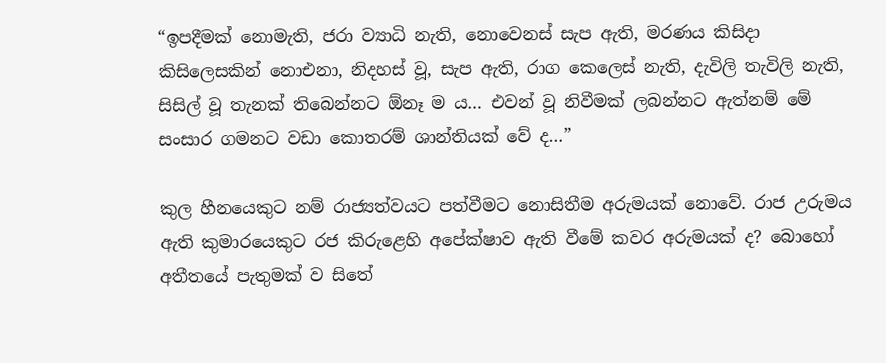“ඉපදීමක් නොමැති, ජරා ව්‍යාධි නැති, නොවෙනස් සැප ඇති, මරණය කිසිදා කිසිලෙසකින් නොඑනා, නිදහස් වූ, සැප ඇති, රාග කෙලෙස් නැති, දැවිලි තැවිලි නැති, සිසිල් වූ තැනක් තිබෙන්නට ඕනෑ ම ය… එවන් වූ නිවීමක් ලබන්නට ඇත්නම් මේ සංසාර ගමනට වඩා කොතරම් ශාන්තියක් වේ ද…”

කුල හීනයෙකුට නම් රාජ්‍යත්වයට පත්වීමට නොසිතීම අරුමයක් නොවේ. රාජ උරුමය ඇති කුමාරයෙකුට රජ කිරුළෙහි අපේක්ෂාව ඇති වීමේ කවර අරුමයක් ද? බොහෝ අතීතයේ පැතුමක් ව සිතේ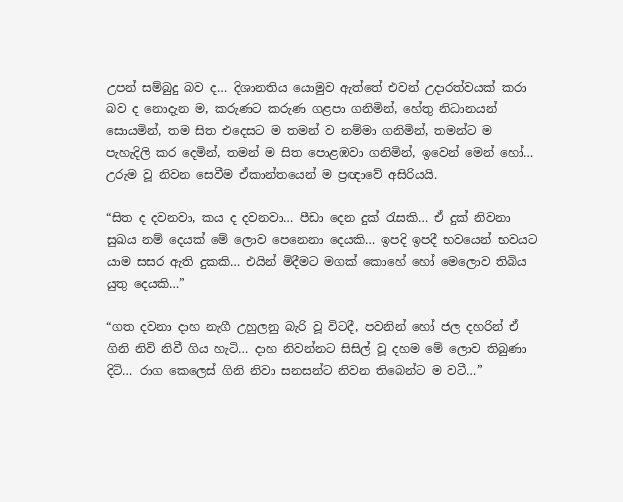උපන් සම්බුදු බව ද… දිශානතිය යොමුව ඇත්තේ එවන් උදාරත්වයක් කරා බව ද නොදැන ම, කරුණට කරුණ ගළපා ගනිමින්, හේතු නිධානයන් සොයමින්, තම සිත එදෙසට ම තමන් ව නම්මා ගනිමින්, තමන්ට ම පැහැදිලි කර දෙමින්, තමන් ම සිත පොළඹවා ගනිමින්, ඉවෙන් මෙන් හෝ… උරුම වූ නිවන සෙවීම ඒකාන්තයෙන් ම ප්‍රඥාවේ අසිරියයි.

“සිත ද දවනවා, කය ද දවනවා… පීඩා දෙන දුක් රැසකි… ඒ දුක් නිවනා සුඛය නම් දෙයක් මේ ලොව පෙනෙනා දෙයකි… ඉපදි ඉපදී භවයෙන් භවයට යාම සසර ඇති දුකකි… එයින් මිදීමට මගක් කොහේ හෝ මෙලොව තිබිය යුතු දෙයකි…”

“ගත දවනා දාහ නැගී උහුලනු බැරි වූ විටදී, පවනින් හෝ ජල දහරින් ඒ ගිනි නිවි නිවී ගිය හැටි… දාහ නිවන්නට සිසිල් වූ දහම මේ ලොව තිබුණා දිටි… රාග කෙලෙස් ගිනි නිවා සනසන්ට නිවන තිබෙන්ට ම වටී…”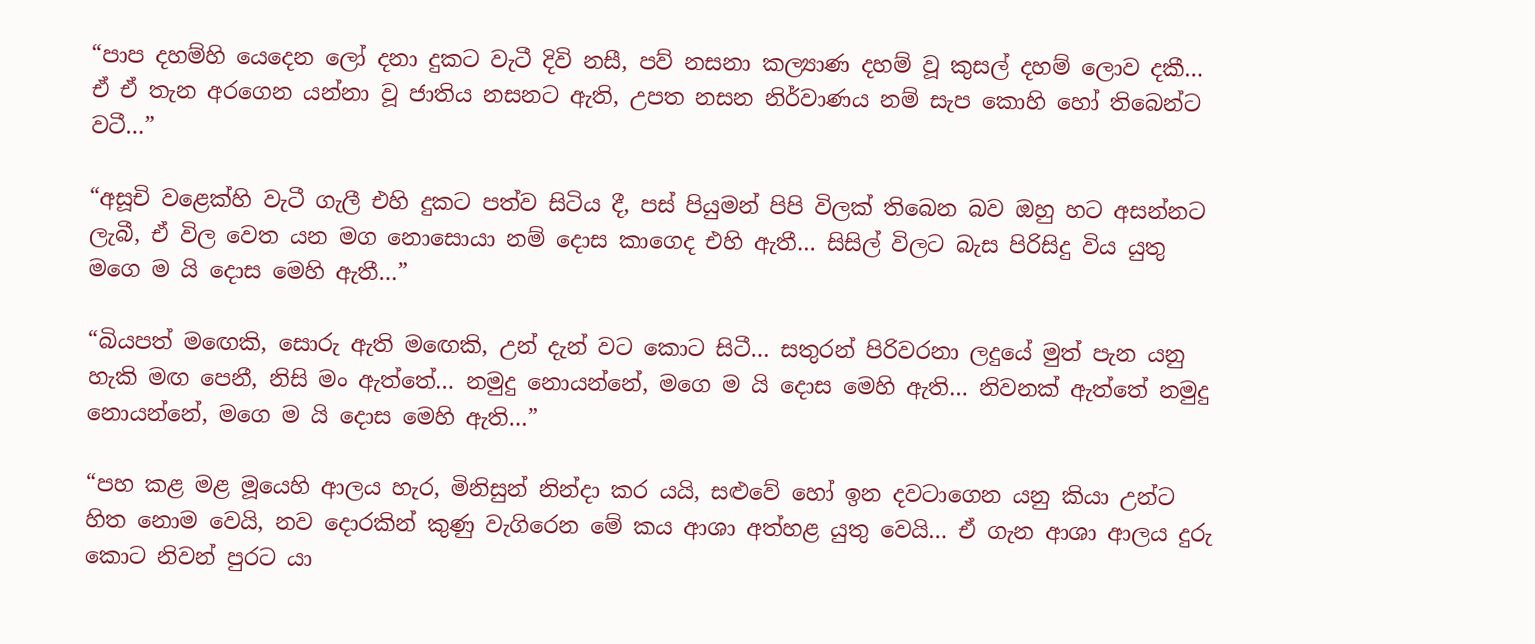“පාප දහම්හි යෙදෙන ලෝ දනා දුකට වැටී දිවි නසී, පව් නසනා කල්‍යාණ දහම් වූ කුසල් දහම් ලොව දකී… ඒ ඒ තැන අරගෙන යන්නා වූ ජාතිය නසනට ඇති, උපත නසන නිර්වාණය නම් සැප කොහි හෝ තිබෙන්ට වටී…”

“අසූචි වළෙක්හි වැටී ගැලී එහි දුකට පත්ව සිටිය දී, පස් පියුමන් පිපි විලක් තිබෙන බව ඔහු හට අසන්නට ලැබී, ඒ විල වෙත යන මග නොසොයා නම් දොස කාගෙද එහි ඇතී… සිසිල් විලට බැස පිරිසිදු විය යුතු මගෙ ම යි දොස මෙහි ඇතී…”

“බියපත් මඟෙකි, සොරු ඇති මඟෙකි, උන් දැන් වට කොට සිටී… සතුරන් පිරිවරනා ලදුයේ මුත් පැන යනු හැකි මඟ පෙනී, නිසි මං ඇත්තේ… නමුදු නොයන්නේ, මගෙ ම යි දොස මෙහි ඇති… නිවනක් ඇත්තේ නමුදු නොයන්නේ, මගෙ ම යි දොස මෙහි ඇති…”

“පහ කළ මළ මූයෙහි ආලය හැර, මිනිසුන් නින්දා කර යයි, සළුවේ හෝ ඉන දවටාගෙන යනු කියා උන්ට හිත නොම වෙයි, නව දොරකින් කුණු වැගිරෙන මේ කය ආශා අත්හළ යුතු වෙයි… ඒ ගැන ආශා ආලය දුරු කොට නිවන් පුරට යා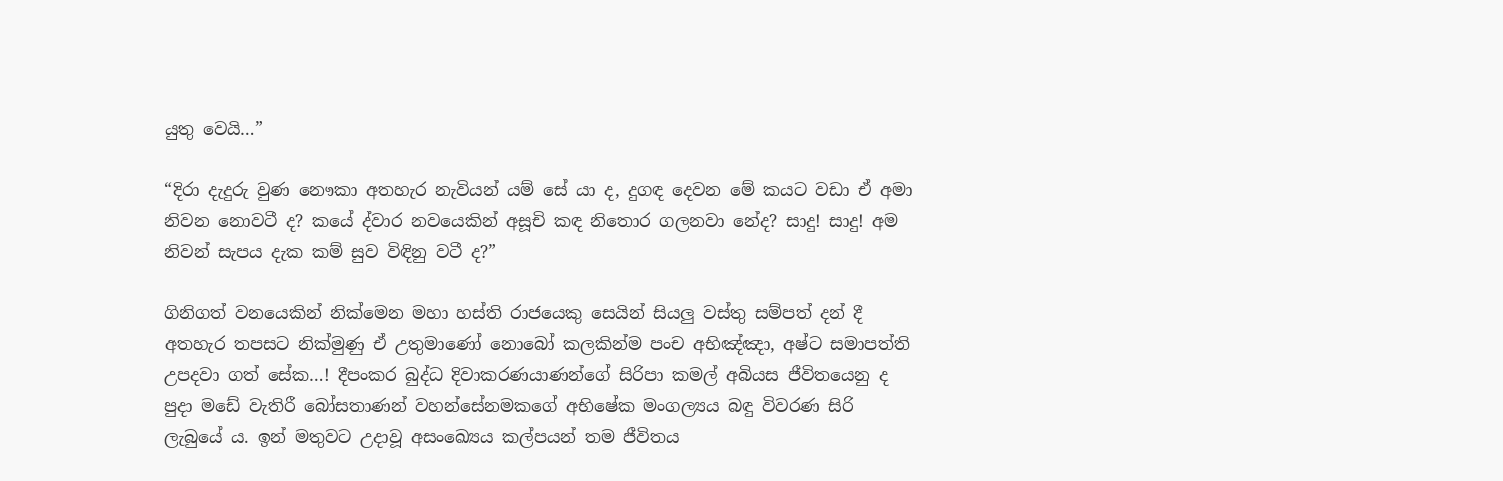යුතු වෙයි…”

“දිරා දැදුරු වුණ නෞකා අතහැර නැවියන් යම් සේ යා ද, දුගඳ දෙවන මේ කයට වඩා ඒ අමා නිවන නොවටී ද? කයේ ද්වාර නවයෙකින් අසූචි කඳ නිතොර ගලනවා නේද? සාදු! සාදු! අම නිවන් සැපය දැක කම් සුව විඳිනු වටී ද?”

ගිනිගත් වනයෙකින් නික්මෙන මහා හස්ති රාජයෙකු සෙයින් සියලු‍ වස්තු සම්පත් දන් දී අතහැර තපසට නික්මුණු ඒ උතුමාණෝ නොබෝ කලකින්ම පංච අභිඤ්ඤා, අෂ්ට සමාපත්ති උපදවා ගත් සේක…! දීපංකර බුද්ධ දිවාකරණයාණන්ගේ සිරිපා කමල් අබියස ජීවිතයෙනු ද පුදා මඩේ වැතිරී බෝසතාණන් වහන්සේනමකගේ අභිෂේක මංගල්‍යය බඳු විවරණ සිරි ලැබුයේ ය. ඉන් මතුවට උදාවූ අසංඛ්‍යෙය කල්පයන් තම ජීවිතය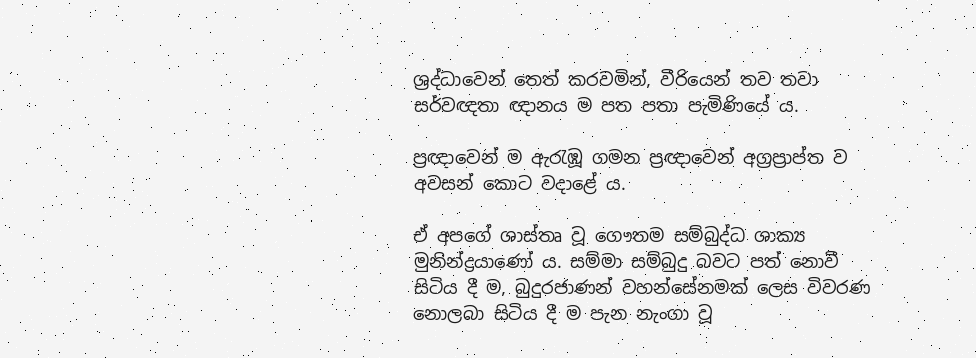ශ්‍රද්ධාවෙන් තෙත් කරවමින්, වීරියෙන් තව තවා සර්වඥතා ඥානය ම පත පතා පැමිණියේ ය.

ප්‍රඥාවෙන් ම ඇරැඹූ ගමන ප්‍රඥාවෙන් අග්‍රප්‍රාප්ත ව අවසන් කොට වදාළේ ය.

ඒ අපගේ ශාස්තෘ වූ ගෞතම සම්බුද්ධ ශාක්‍ය මුනින්ද්‍රයාණෝ ය. සම්මා සම්බුදු බවට පත් නොවී සිටිය දී ම, බුදුරජාණන් වහන්සේනමක් ලෙස විවරණ නොලබා සිටිය දී ම පැන නැංගා වූ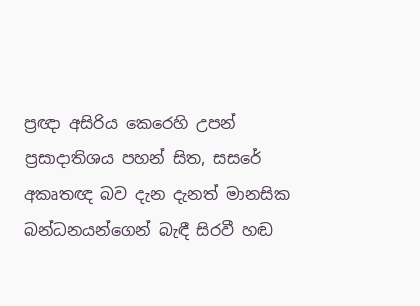ප්‍රඥා අසිරිය කෙරෙහි උපන් ප්‍රසාදාතිශය පහන් සිත, සසරේ අකෘතඥ බව දැන දැනත් මානසික බන්ධනයන්ගෙන් බැඳී සිරවී හඬ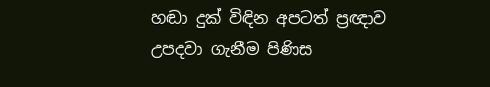හඬා දුක් විඳින අපටත් ප්‍රඥාව උපදවා ගැනීම පිණිස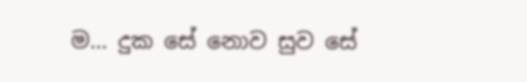ම… දුක සේ නොව සුව සේ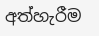අත්හැරීම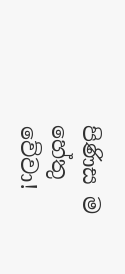පිණිස ම හේතු වේවා!